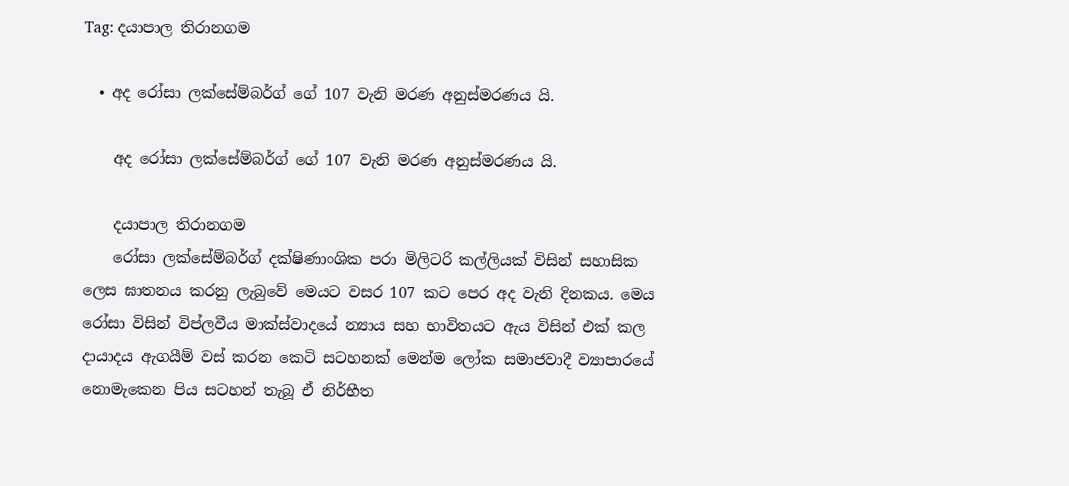Tag: දයාපාල තිරානගම

  • අද රෝසා ලක්සේම්බර්ග් ගේ 107 වැනි මරණ අනුස්මරණය යි.

    අද රෝසා ලක්සේම්බර්ග් ගේ 107 වැනි මරණ අනුස්මරණය යි.

    දයාපාල තිරානගම
    රෝසා ලක්සේම්බර්ග් දක්ෂිණාංශික පරා මිලිටරි කල්ලියක් විසින් සහාසික ලෙස ඝාතනය කරනු ලැබුවේ මෙයට වසර 107 කට පෙර අද වැනි දිනකය. මෙය රෝසා විසින් විප්ලවීය මාක්ස්වාදයේ න්‍යාය සහ භාවිතයට ඇය විසින් එක් කල දායාදය ඇගයීම් වස් කරන කෙටි සටහනක් මෙන්ම ලෝක සමාජවාදී ව්‍යාපාරයේ නොමැකෙන පිය සටහන් තැබූ ඒ නිර්භීත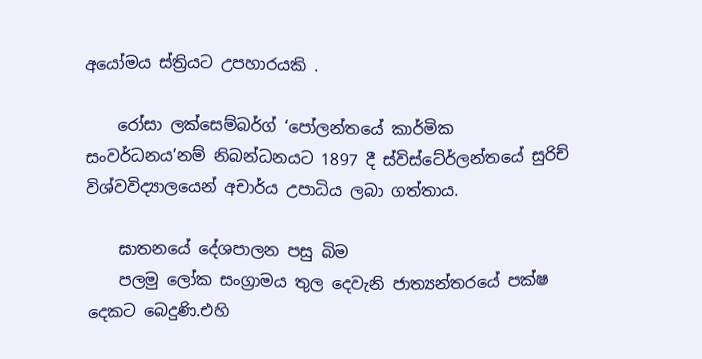අයෝමය ස්ත්‍රියට උපහාරයකි .

    රෝසා ලක්සෙම්බර්ග් ‘පෝලන්තයේ කාර්මික සංවර්ධනය’නම් නිබන්ධනයට 1897 දී ස්විස්ටේර්ලන්තයේ සුරිච් විශ්වවිද්‍යාලයෙන් අචාර්ය උපාධිය ලබා ගත්තාය.

    ඝාතනයේ දේශපාලන පසු බිම
    පලමු ලෝක සංග්‍රාමය තුල දෙවැනි ජාත්‍යන්තරයේ පක්ෂ දෙකට බෙදුණි.එහි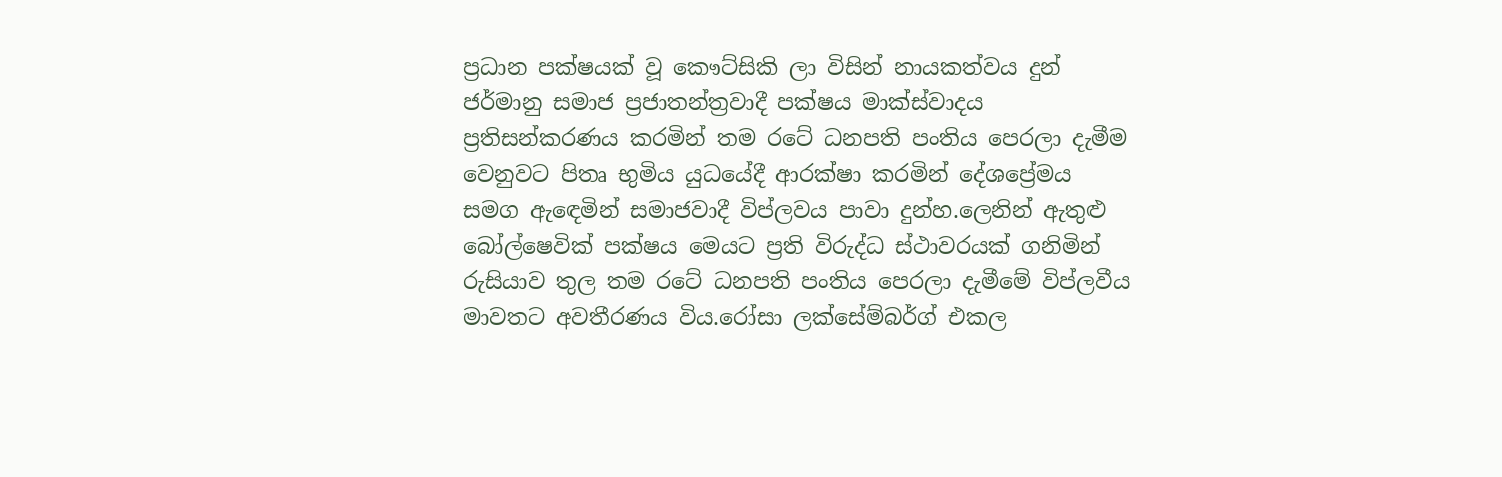ප්‍රධාන පක්ෂයක් වූ කෞට්සිකි ලා විසින් නායකත්වය දුන් ජර්මානු සමාජ ප්‍රජාතන්ත්‍රවාදී පක්ෂය මාක්ස්වාදය ප්‍රතිසන්කරණය කරමින් තම රටේ ධනපති පංතිය පෙරලා දැමීම වෙනුවට පිතෘ භුමිය යුධයේදී ආරක්ෂා කරමින් දේශප්‍රේමය සමග ඇඳෙමින් සමාජවාදී විප්ලවය පාවා දුන්හ.ලෙනින් ඇතුළු බෝල්ෂෙවික් පක්ෂය මෙයට ප්‍රති විරුද්ධ ස්ථාවරයක් ගනිමින් රුසියාව තුල තම රටේ ධනපති පංතිය පෙරලා දැමීමේ විප්ලවීය මාවතට අවතීරණය විය.රෝසා ලක්සේම්බර්ග් එකල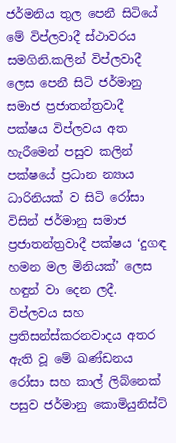ජර්මනිය තුල පෙනී සිටියේ මේ විප්ලවාදී ස්ථාවරය සමගිනි.කලින් විප්ලවාදී ලෙස පෙනී සිටි ජර්මානු සමාජ ප්‍රජාතන්ත්‍රවාදී පක්ෂය විප්ලවය අත හැරීමෙන් පසුව කලින් පක්ෂයේ ප්‍රධාන න්‍යාය ධාරිනියක් ව සිටි රෝසා විසින් ජර්මානු සමාජ ප්‍රජාතන්ත්‍රවාදී පක්ෂය ‘දුගඳ හමන මල මිනියක්’ ලෙස හඳුන් වා දෙන ලදී. විප්ලවය සහ ප්‍රතිසන්ස්කරනවාදය අතර ඇති වූ මේ ඛණ්ඩනය රෝසා සහ කාල් ලිබ්නෙක් පසුව ජර්මානු කොමියුනිස්ට්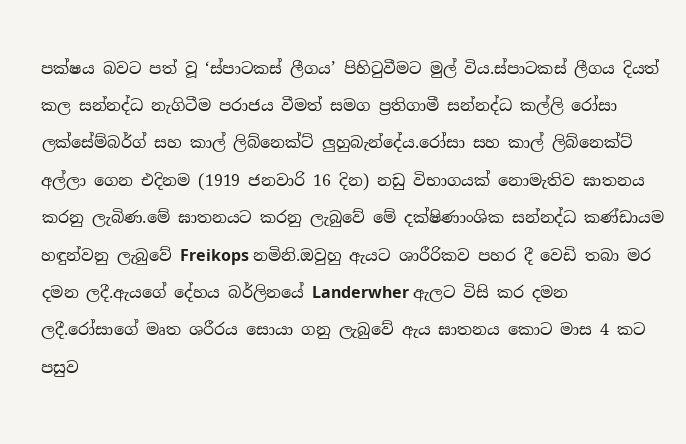පක්ෂය බවට පත් වූ ‘ස්පාටකස් ලීගය’ පිහිටුවීමට මුල් විය.ස්පාටකස් ලීගය දියත් කල සන්නද්ධ නැගිටීම පරාජය වීමත් සමග ප්‍රතිගාමී සන්නද්ධ කල්ලි රෝසා ලක්සේම්බර්ග් සහ කාල් ලිබ්නෙක්ට් ලුහුබැන්දේය.රෝසා සහ කාල් ලිබ්නෙක්ට් අල්ලා ගෙන එදිනම (1919 ජනවාරි 16 දින) නඩු විභාගයක් නොමැතිව ඝාතනය කරනු ලැබිණ.මේ ඝාතනයට කරනු ලැබුවේ මේ දක්ෂිණාංශික සන්නද්ධ කණ්ඩායම හඳුන්වනු ලැබුවේ Freikops නමිනි.ඔවුහු ඇයට ශාරීරිකව පහර දී වෙඩි තබා මර දමන ලදී.ඇයගේ දේහය බර්ලිනයේ Landerwher ඇලට විසි කර දමන ලදී.රෝසාගේ මෘත ශරීරය සොයා ගනු ලැබුවේ ඇය ඝාතනය කොට මාස 4 කට පසුව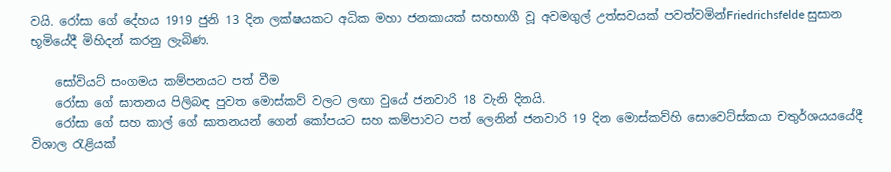වයි. රෝසා ගේ දේහය 1919 ජුනි 13 දින ලක්ෂයකට අධික මහා ජනකායක් සහභාගී වූ අවමගුල් උත්සවයක් පවත්වමින්Friedrichsfelde සුසාන භූමියේදී මිහිදන් කරනු ලැබිණ.

    සෝවියට් සංගමය කම්පනයට පත් වීම
    රෝසා ගේ ඝාතනය පිලිබඳ පුවත මොස්කව් වලට ලඟා වුයේ ජනවාරි 18 වැනි දිනයි.
    රෝසා ගේ සහ කාල් ගේ ඝාතනයන් ගෙන් කෝපයට සහ කම්පාවට පත් ලෙනින් ජනවාරි 19 දින මොස්කව්හි සොවෙට්ස්කයා චතුර්ශයයයේදී විශාල රැළියක්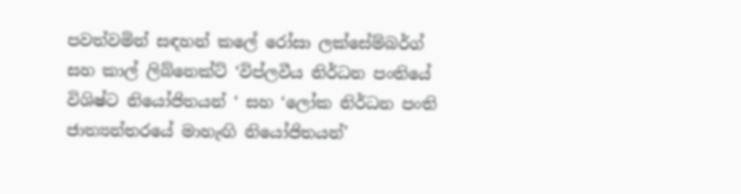පවත්වමින් සඳහන් කලේ රෝසා ලක්සේම්බර්ග් සහ කාල් ලිබ්නෙක්ට් ‘විප්ලවීය නිර්ධන පංතියේ විශිෂ්ට නියෝජිතයන් ‘ සහ ‘ලෝක නිර්ධන පංති ජාත්‍යන්තරයේ මාහැඟි නියෝජිතයන්’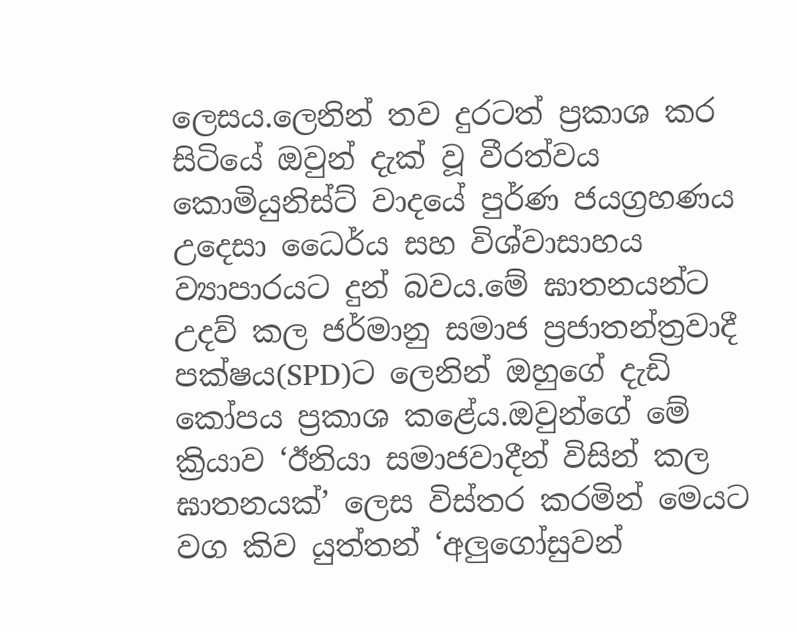ලෙසය.ලෙනින් තව දුරටත් ප්‍රකාශ කර සිටියේ ඔවුන් දැක් වූ වීරත්වය කොමියුනිස්ට් වාදයේ පුර්ණ ජයග්‍රහණය උදෙසා ධෛර්ය සහ විශ්වාසාහය ව්‍යාපාරයට දුන් බවය.මේ ඝාතනයන්ට උදව් කල ජර්මානු සමාජ ප්‍රජාතන්ත්‍රවාදී පක්ෂය(SPD)ට ලෙනින් ඔහුගේ දැඩි කෝපය ප්‍රකාශ කළේය.ඔවුන්ගේ මේ ක්‍රියාව ‘ඊනියා සමාජවාදීන් විසින් කල ඝාතනයක්’ ලෙස විස්තර කරමින් මෙයට වග කිව යුත්තන් ‘අලුගෝසුවන්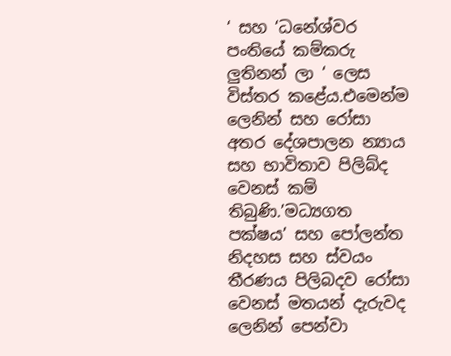‘ සහ ‘ධනේශ්වර පංතියේ කම්කරු ලුතිනන් ලා ‘ ලෙස විස්තර කළේය.එමෙන්ම ලෙනින් සහ රෝසා අතර දේශපාලන න්‍යාය සහ භාවිතාව පිලිබ්ද වෙනස් කම් තිබුණි.’මධ්‍යගත පක්ෂය’ සහ පෝලන්ත නිදහස සහ ස්වයං තීරණය පිලිබදව රෝසා වෙනස් මතයන් දැරුවද ලෙනින් පෙන්වා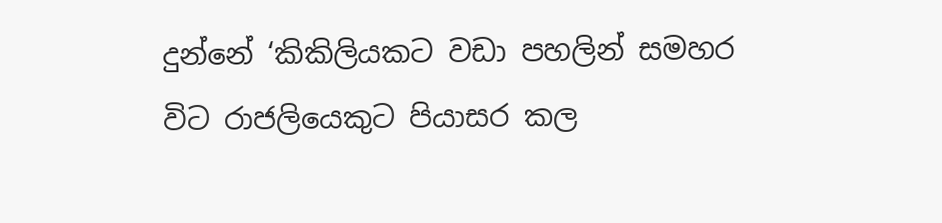දුන්නේ ‘කිකිලියකට වඩා පහලින් සමහර විට රාජලියෙකුට පියාසර කල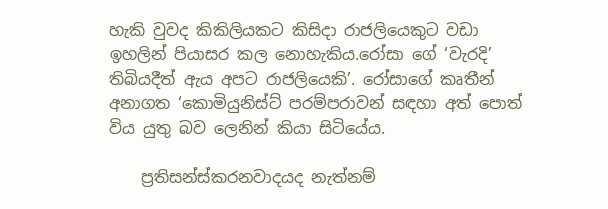හැකි වුවද කිකිලියකට කිසිදා රාජලියෙකුට වඩා ඉහලින් පියාසර කල නොහැකිය.රෝසා ගේ ‘වැරදි’ තිබියදීත් ඇය අපට රාජලියෙකි’. රෝසාගේ කෘතීන් අනාගත ‘කොමියුනිස්ට් පරම්පරාවන් සඳහා අත් පොත් විය යුතු බව ලෙනින් කියා සිටියේය.

    ප්‍රතිසන්ස්කරනවාදයද නැත්නම්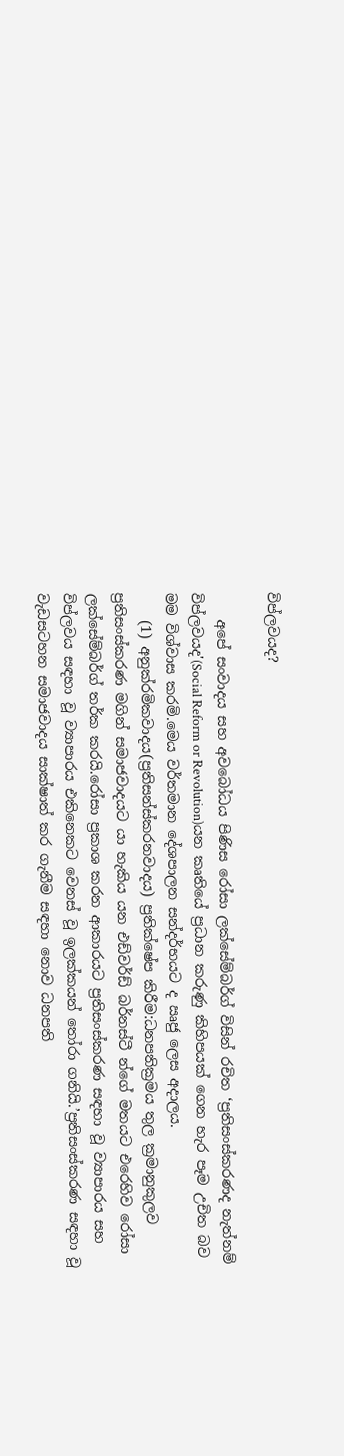විප්ලවයද?

    අපේ සංවාදය සහ අවබෝධය පිණිස රෝසා ලක්සේම්බර්ග් විසින් රචිත ‘ප්‍රතිසංස්කරණද නැත්නම් විප්ලවයද'(Social Reform or Revolution)යන කෘතියේ ප්‍රධාන කරුණු කිහිපයක් ගෙන හැර පෑම උචිත බව මම විශ්වාස කරමි.මෙය වර්තමාන දේශපාලන සන්දර්භයට ද ඍජු ලෙස අදාලය.
    (1) අනුක්රමිකවාදය(ප්‍රතිසන්ස්කරනවාදය) ප්‍රතික්ෂේප කිරීම:ධනපතික්‍රමය තුල ක්‍රමානුකුලව ප්‍රතිසංස්කරණ මගින් සමාජවාදයට යා හැකිය යන එඩ්වර්ඩ් බර්නස්ටී න්ගේ මතයට එරෙහිව රෝසා ලක්සේම්බර්ග් තර්ක කරයි.රෝසා ප්‍රකාශ කරන ආකාරයට ප්‍රතිසංස්කරණ සඳහා වූ ව්‍යාපාරය සහ විප්ලවය සඳහා වූ ව්‍යාපාරය එකිනෙකට වෙනස් වූ ඉලක්කයන් තෝරා ගනියි.’ප්‍රතිසංස්කරණ සඳහා වූ වැඩසටහන සමාජවාදය සාක්ෂාත් කර ගැනීම සඳහා නොව ධනපති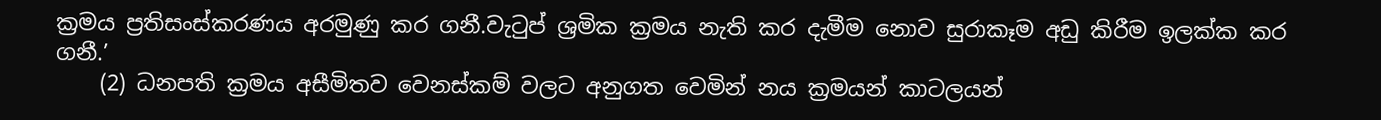ක්‍රමය ප්‍රතිසංස්කරණය අරමුණු කර ගනී.වැටුප් ශ්‍රමික ක්‍රමය නැති කර දැමීම නොව සුරාකෑම අඩු කිරීම ඉලක්ක කර ගනී.’
    (2) ධනපති ක්‍රමය අසීමිතව වෙනස්කම් වලට අනුගත වෙමින් නය ක්‍රමයන් කාටලයන්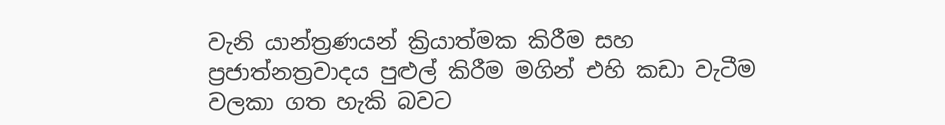වැනි යාන්ත්‍රණයන් ක්‍රියාත්මක කිරීම සහ ප්‍රජාත්නත්‍රවාදය පුළුල් කිරීම මගින් එහි කඩා වැටීම වලකා ගත හැකි බවට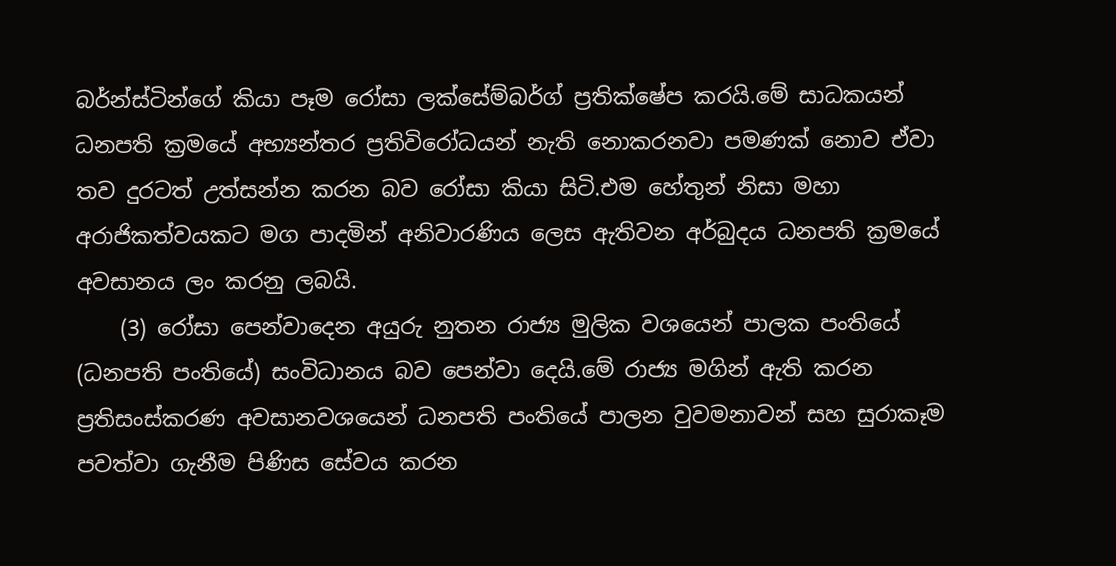බර්න්ස්ටින්ගේ කියා පෑම රෝසා ලක්සේම්බර්ග් ප්‍රතික්ෂේප කරයි.මේ සාධකයන් ධනපති ක්‍රමයේ අභ්‍යන්තර ප්‍රතිවිරෝධයන් නැති නොකරනවා පමණක් නොව ඒවා තව දුරටත් උත්සන්න කරන බව රෝසා කියා සිටි.එම හේතුන් නිසා මහා අරාජිකත්වයකට මග පාදමින් අනිවාරණිය ලෙස ඇතිවන අර්බුදය ධනපති ක්‍රමයේ අවසානය ලං කරනු ලබයි.
    (3) රෝසා පෙන්වාදෙන අයුරු නුතන රාජ්‍ය මුලික වශයෙන් පාලක පංතියේ (ධනපති පංතියේ) සංවිධානය බව පෙන්වා දෙයි.මේ රාජ්‍ය මගින් ඇති කරන ප්‍රතිසංස්කරණ අවසානවශයෙන් ධනපති පංතියේ පාලන වුවමනාවන් සහ සුරාකෑම පවත්වා ගැනීම පිණිස සේවය කරන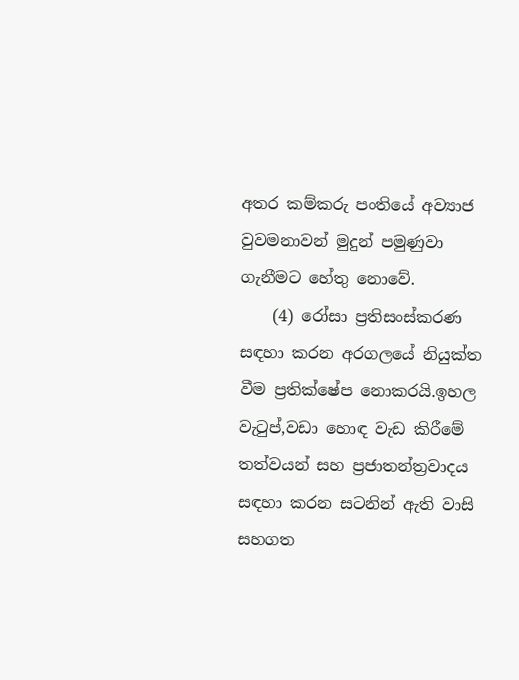අතර කම්කරු පංතියේ අව්‍යාජ වුවමනාවන් මුදුන් පමුණුවා ගැනීමට හේතු නොවේ.
    (4) රෝසා ප්‍රතිසංස්කරණ සඳහා කරන අරගලයේ නියුක්ත වීම ප්‍රතික්ෂේප නොකරයි.ඉහල වැටුප්,වඩා හොඳ වැඩ කිරීමේ තත්වයන් සහ ප්‍රජාතන්ත්‍රවාදය සඳහා කරන සටනින් ඇති වාසි සහගත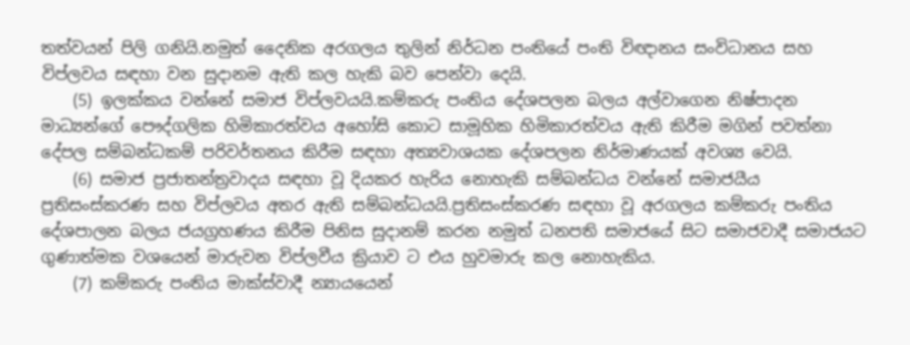තත්වයන් පිලි ගනියි.නමුත් දෛනික අරගලය තුලින් නිර්ධන පංතියේ පංති විඥානය සංවිධානය සහ විප්ලවය සඳහා වන සුදානම ඇති කල හැකි බව පෙන්වා දෙයි.
    (5) ඉලක්කය වන්නේ සමාජ විප්ලවයයි.කම්කරු පංතිය දේශපලන බලය අල්වාගෙන නිෂ්පාදන මාධ්‍යන්ගේ පෞද්ගලික හිමිකාරත්වය අහෝසි කොට සාමූහික හිමිකාරත්වය ඇති කිරීම මගින් පවත්නා දේපල සම්බන්ධකම් පරිවර්තනය කිරීම සඳහා අත්‍යවාශයක දේශපලන නිර්මාණයක් අවශ්‍ය වෙයි.
    (6) සමාජ ප්‍රජාතන්ත්‍රවාදය සඳහා වූ දියකර හැරිය නොහැකි සම්බන්ධය වන්නේ සමාජයීය ප්‍රතිසංස්කරණ සහ විප්ලවය අතර ඇති සම්බන්ධයයි.ප්‍රතිසංස්කරණ සඳහා වූ අරගලය කම්කරු පංතිය දේශපාලන බලය ජයග්‍රහණය කිරීම පිනිස සුදානම් කරන නමුත් ධනපති සමාජයේ සිට සමාජවාදී සමාජයට ගුණාත්මක වශයෙන් මාරුවන විප්ලවීය ක්‍රියාව ට එය හුවමාරු කල නොහැකිය.
    (7) කම්කරු පංතිය මාක්ස්වාදී න්‍යායයෙන්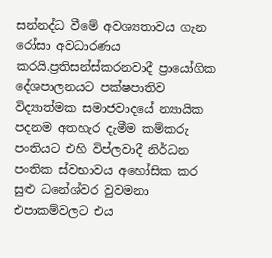සන්නද්ධ වීමේ අවශ්‍යතාවය ගැන රෝසා අවධාරණය කරයි.ප්‍රතිසන්ස්කරනවාදී ප්‍රායෝගික දේශපාලනයට පක්ෂපාතිව විද්‍යාත්මක සමාජවාදයේ න්‍යායික පදනම අතහැර දැමීම කම්කරු පංතියට එහි විප්ලවාදී නිර්ධන පංතික ස්වභාවය අහෝසික කර සුළු ධනේශ්වර වුවමනා එපාකම්වලට එය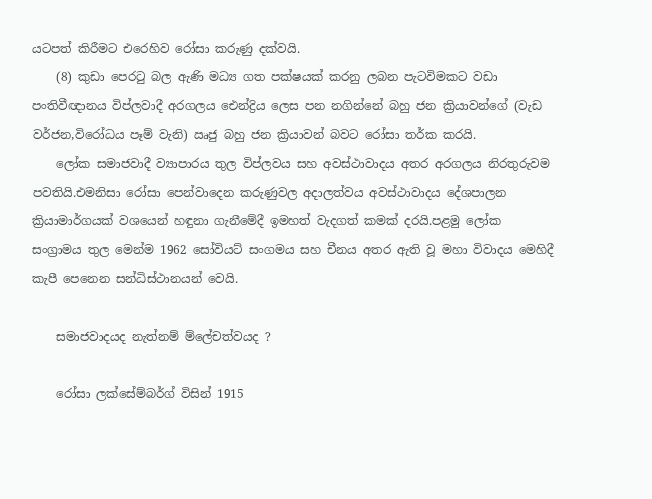යටපත් කිරීමට එරෙහිව රෝසා කරුණු දක්වයි.
    (8) කුඩා පෙරටු බල ඇණි මධ්‍ය ගත පක්ෂයක් කරනු ලබන පැටවිමකට වඩා පංතිවීඥානය විප්ලවාදී අරගලය ඓන්ද්‍රිය ලෙස පන නගින්නේ බහු ජන ක්‍රියාවන්ගේ (වැඩ වර්ජන,විරෝධය පෑම් වැනි) ඍජු බහු ජන ක්‍රියාවන් බවට රෝසා තර්ක කරයි.
    ලෝක සමාජවාදී ව්‍යාපාරය තුල විප්ලවය සහ අවස්ථාවාදය අතර අරගලය නිරතුරුවම පවතියි.එමනිසා රෝසා පෙන්වාදෙන කරුණුවල අදාලත්වය අවස්ථාවාදය දේශපාලන ක්‍රියාමාර්ගයක් වශයෙන් හඳුනා ගැනීමේදී ඉමහත් වැදගත් කමක් දරයි.පළමු ලෝක සංග්‍රාමය තුල මෙන්ම 1962 සෝවියට් සංගමය සහ චීනය අතර ඇති වූ මහා විවාදය මෙහිදී කැපී පෙනෙන සන්ධිස්ථානයන් වෙයි.

    සමාජවාදයද නැත්නම් ම්ලේචත්වයද ?

    රෝසා ලක්සේම්බර්ග් විසින් 1915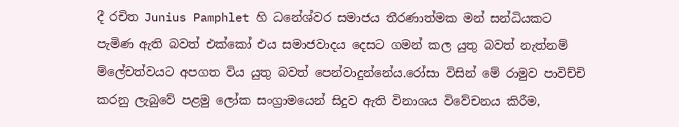දී රචිත Junius Pamphlet හි ධනේශ්වර සමාජය තීරණාත්මක මන් සන්ධියකට පැමිණ ඇති බවත් එක්කෝ එය සමාජවාදය දෙසට ගමන් කල යුතු බවත් නැත්නම් ම්ලේචත්වයට අපගත විය යුතු බවත් පෙන්වාදුන්නේය.රෝසා විසින් මේ රාමුව පාවිච්චි කරනු ලැබුවේ පළමු ලෝක සංග්‍රාමයෙන් සිදුව ඇති විනාශය විවේචනය කිරීම,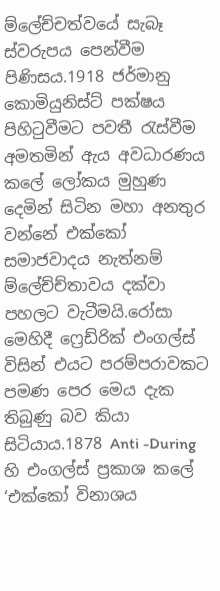ම්ලේච්චත්වයේ සැබෑ ස්වරුපය පෙන්වීම පිණිසය.1918 ජර්මානු කොමියුනිස්ට් පක්ෂය පිහිටුවීමට පවතී රැස්වීම අමතමින් ඇය අවධාරණය කලේ ලෝකය මුහුණ දෙමින් සිටින මහා අනතුර වන්නේ එක්කෝ සමාජවාදය නැත්නම් ම්ලේච්ච්තාවය දක්වා පහලට වැටීමයි.රෝසා මෙහිදී ෆ්‍රෙඩ්රික් එංගල්ස් විසින් එයට පරම්පරාවකට පමණ පෙර මෙය දැක තිබුණු බව කියා සිටියාය.1878 Anti -During හි එංගල්ස් ප්‍රකාශ කලේ ‘එක්කෝ විනාශය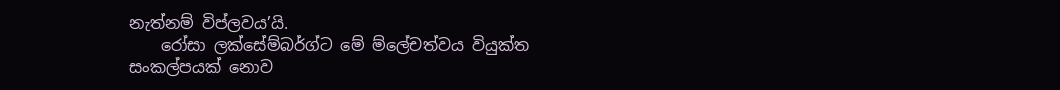නැත්නම් විප්ලවය’යි.
    රෝසා ලක්සේම්බර්ග්ට මේ ම්ලේචත්වය වියුක්ත සංකල්පයක් නොව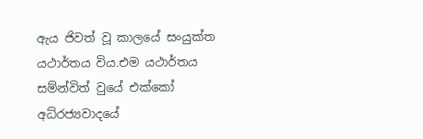ඇය ජිවත් වූ කාලයේ සංයුක්ත යථාර්තය විය.එම යථාර්තය සම්න්විත් වුයේ එක්කෝ අධ්රජ්‍යවාදයේ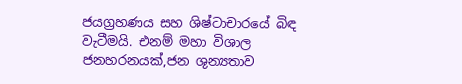ජයග්‍රහණය සහ ශිෂ්ටාචාරයේ බිඳ වැටීමයි. එනම් මහා විශාල ජනහරනයක්,ජන ශුන්‍යතාව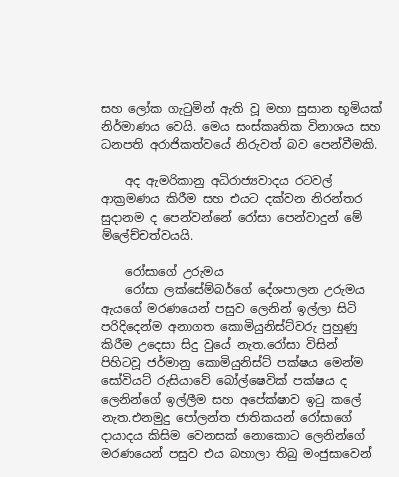සහ ලෝක ගැටුමින් ඇති වූ මහා සුසාන භූමියක් නිර්මාණය වෙයි. මෙය සංස්කෘතික විනාශය සහ ධනපති අරාජිකත්වයේ නිරුවත් බව පෙන්වීමකි.

    අද ඇමරිකානු අධිරාජ්‍යවාදය රටවල් ආක්‍රමණය කිරීම සහ එයට දක්වන නිරන්තර සුදානම ද පෙන්වන්නේ රෝසා පෙන්වාදුන් මේ ම්ලේච්චත්වයයි.

    රෝසාගේ උරුමය
    රෝසා ලක්සේම්බර්ගේ දේශපාලන උරුමය ඇයගේ මරණයෙන් පසුව ලෙනින් ඉල්ලා සිටි පරිදිදෙන්ම අනාගත කොමියුනිස්ට්වරු පුහුණු කිරීම උදෙසා සිදු වුයේ නැත.රෝසා විසින් පිහිටවූ ජර්මානු කොමියුනිස්ට් පක්ෂය මෙන්ම සෝවියට් රුසියාවේ බෝල්ෂෙවික් පක්ෂය ද ලෙනින්ගේ ඉල්ලීම සහ අපේක්ෂාව ඉටු කලේ නැත.එනමුදු පෝලන්ත ජාතිකයන් රෝසාගේ දායාදය කිසිම වෙනසක් නොකොට ලෙනින්ගේ මරණයෙන් පසුව එය බහාලා තිබු මංජුසාවෙන්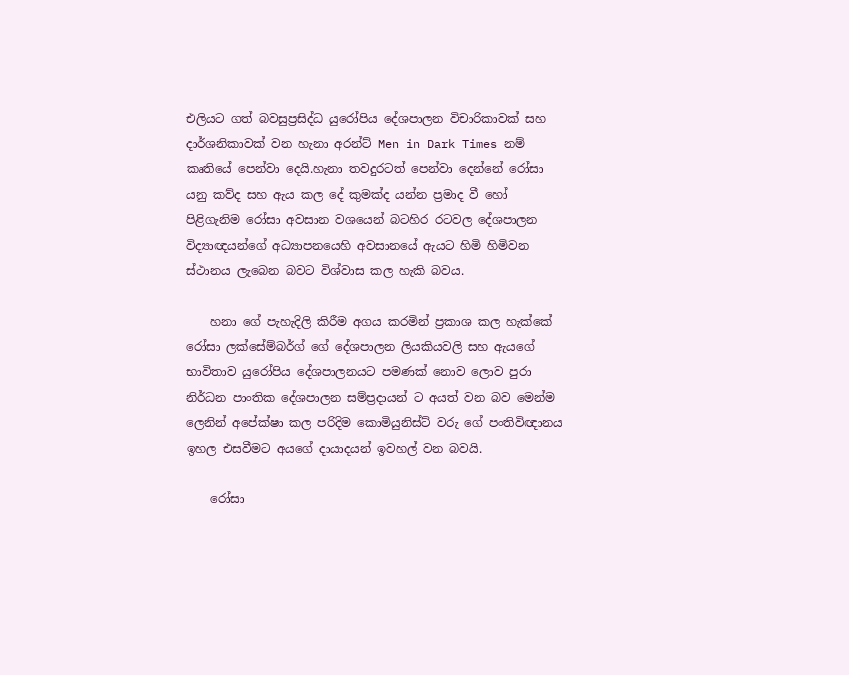එලියට ගත් බවසුප්‍රසිද්ධ යුරෝපිය දේශපාලන විචාරිකාවක් සහ දාර්ශනිකාවක් වන හැනා අරන්ට් Men in Dark Times නම් කෘතියේ පෙන්වා දෙයි.හැනා තවදුරටත් පෙන්වා දෙන්නේ රෝසා යනු කව්ද සහ ඇය කල දේ කුමක්ද යන්න ප්‍රමාද වී හෝ පිළිගැනිම රෝසා අවසාන වශයෙන් බටහිර රටවල දේශපාලන විද්‍යාඥයන්ගේ අධ්‍යාපනයෙහි අවසානයේ ඇයට හිමි හිමිවන ස්ථානය ලැබෙන බවට විශ්වාස කල හැකි බවය.

    හනා ගේ පැහැදිලි කිරීම අගය කරමින් ප්‍රකාශ කල හැක්කේ රෝසා ලක්සේම්බර්ග් ගේ දේශපාලන ලියකියවලි සහ ඇයගේ භාවිතාව යුරෝපිය දේශපාලනයට පමණක් නොව ලොව පුරා නිර්ධන පාංතික දේශපාලන සම්ප්‍රදායන් ට අයත් වන බව මෙන්ම ලෙනින් අපේක්ෂා කල පරිදිම කොමියුනිස්ට් වරු ගේ පංතිවිඥානය ඉහල එසවීමට අයගේ දායාදයන් ඉවහල් වන බවයි.

    රෝසා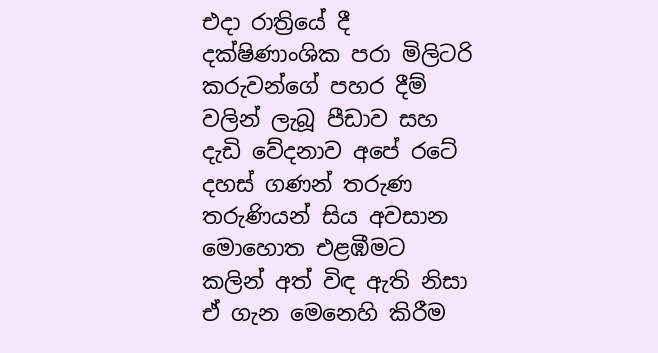එදා රාත්‍රියේ දී දක්ෂිණාංශික පරා මිලිටරි කරුවන්ගේ පහර දීම් වලින් ලැබූ පීඩාව සහ දැඩි වේදනාව අපේ රටේ දහස් ගණන් තරුණ තරුණියන් සිය අවසාන මොහොත එළඹීමට කලින් අත් විඳ ඇති නිසා ඒ ගැන මෙනෙහි කිරීම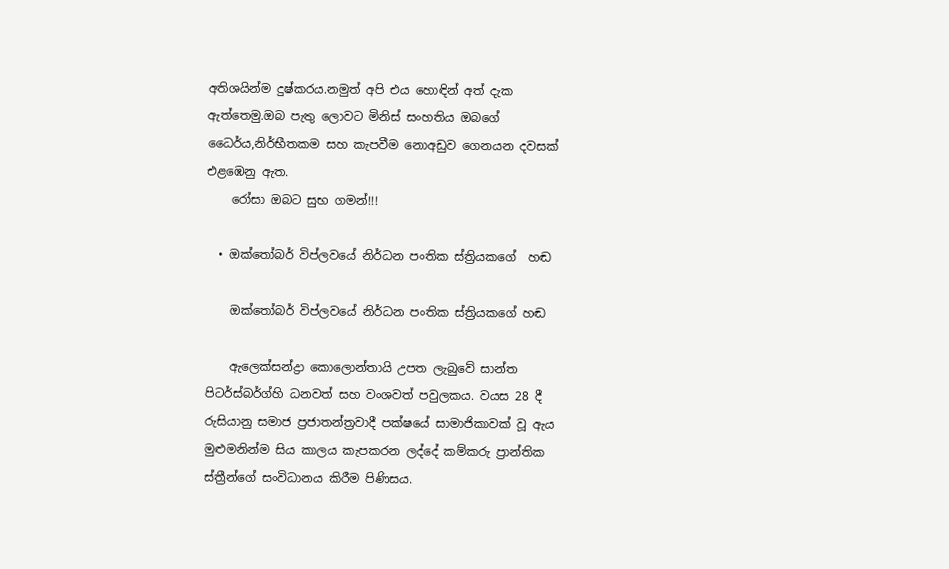අතිශයින්ම දුෂ්කරය.නමුත් අපි එය හොඳින් අත් දැක ඇත්තෙමු.ඔබ පැතු ලොවට මිනිස් සංහතිය ඔබගේ ධෛර්ය,නිර්භීතකම සහ කැපවීම නොඅඩුව ගෙනයන දවසක් එළඹෙනු ඇත.
    රෝසා ඔබට සුභ ගමන්!!!

  • ඔක්තෝබර් විප්ලවයේ නිර්ධන පංතික ස්ත්‍රියකගේ  හඬ

    ඔක්තෝබර් විප්ලවයේ නිර්ධන පංතික ස්ත්‍රියකගේ හඬ

    ඇලෙක්සන්ද්‍රා කොලොන්තායි උපත ලැබුවේ සාන්ත පිටර්ස්බර්ග්හි ධනවත් සහ වංශවත් පවුලකය. වයස 28 දී රුසියානු සමාජ ප්‍රජාතන්ත්‍රවාදී පක්ෂයේ සාමාජිකාවක් වූ ඇය මුළුමනින්ම සිය කාලය කැපකරන ලද්දේ කම්කරු ප්‍රාන්තික ස්ත්‍රීන්ගේ සංවිධානය කිරීම පිණිසය.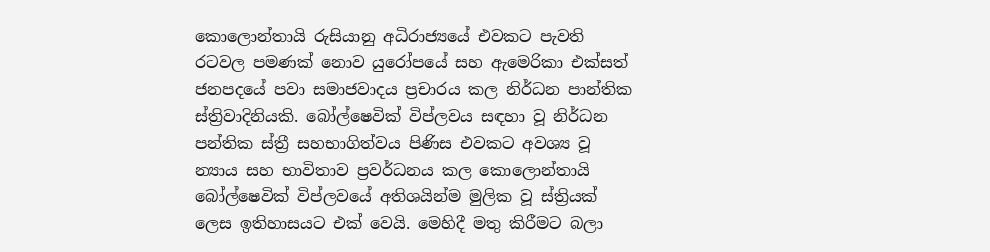කොලොන්තායි රුසියානු අධිරාජ්‍යයේ එවකට පැවති රටවල පමණක් නොව යුරෝපයේ සහ ඇමෙරිකා එක්සත් ජනපදයේ පවා සමාජවාදය ප්‍රචාරය කල නිර්ධන පාන්තික ස්ත්‍රිවාදිනියකි. බෝල්ෂෙවික් විප්ලවය සඳහා වූ නිර්ධන පන්තික ස්ත්‍රී සහභාගිත්වය පිණිස එවකට අවශ්‍ය වූ න්‍යාය සහ භාවිතාව ප්‍රවර්ධනය කල කොලොන්තායි බෝල්ෂෙවික් විප්ලවයේ අතිශයින්ම මුලික වූ ස්ත්‍රියක් ලෙස ඉතිහාසයට එක් වෙයි. මෙහිදී මතු කිරීමට බලා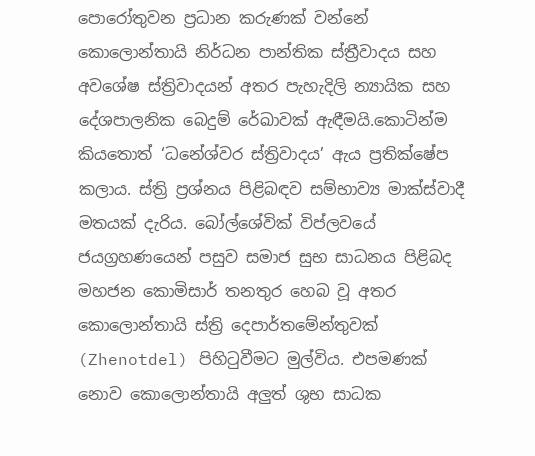පොරෝතුවන ප්‍රධාන කරුණක් වන්නේ කොලොන්තායි නිර්ධන පාන්තික ස්ත්‍රීවාදය සහ අවශේෂ ස්ත්‍රිවාදයන් අතර පැහැදිලි න්‍යායික සහ දේශපාලනික බෙදුම් රේඛාවක් ඇඳීමයි.කොටින්ම කියතොත් ‘ධනේශ්වර ස්ත්‍රිවාදය’ ඇය ප්‍රතික්ෂේප කලාය. ස්ත්‍රි ප්‍රශ්නය පිළිබඳව සම්භාව්‍ය මාක්ස්වාදී මතයක් දැරිය. බෝල්ශේවික් විප්ලවයේ ජයග්‍රහණයෙන් පසුව සමාජ සුභ සාධනය පිළිබද මහජන කොමිසාර් තනතුර හෙබ වූ අතර කොලොන්තායි ස්ත්‍රි දෙපාර්තමේන්තුවක් (Zhenotdel) පිහිටුවීමට මුල්විය. එපමණක් නොව කොලොන්තායි අලුත් ශුභ සාධක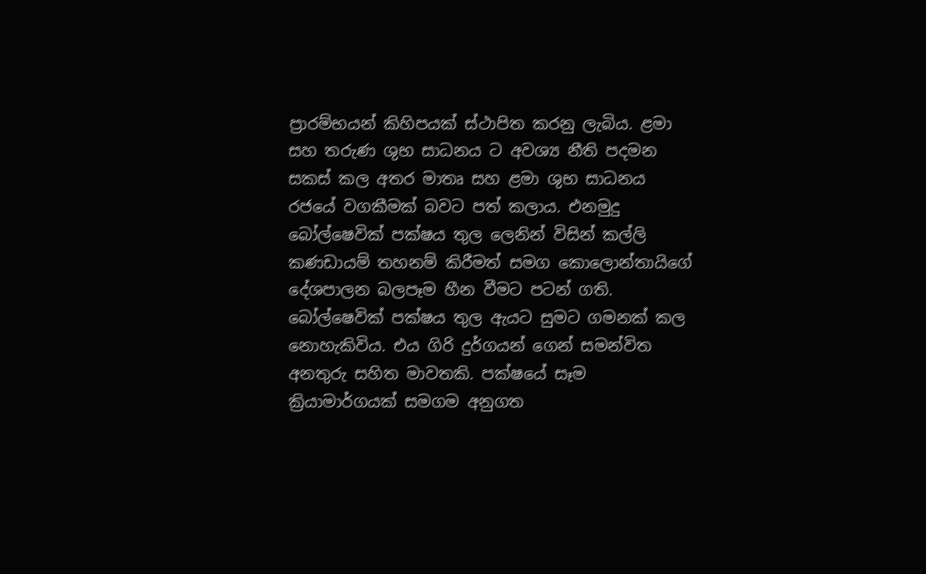ප්‍රාරම්භයන් කිහිපයක් ස්ථාපිත කරනු ලැබිය. ළමා සහ තරුණ ශුභ සාධනය ට අවශ්‍ය නීති පදමන සකස් කල අතර මාතෘ සහ ළමා ශුභ සාධනය රජයේ වගකීමක් බවට පත් කලාය. එනමුදු බෝල්ෂෙවික් පක්ෂය තුල ලෙනින් විසින් කල්ලි කණඩායම් තහනම් කිරීමත් සමග කොලොන්තායිගේ දේශපාලන බලපෑම හීන වීමට පටන් ගති. බෝල්ෂෙවික් පක්ෂය තුල ඇයට සුමට ගමනක් කල නොහැකිවිය. එය ගිරි දුර්ගයන් ගෙන් සමන්විත අනතුරු සහිත මාවතකි. පක්ෂයේ සෑම ක්‍රියාමාර්ගයක් සමගම අනුගත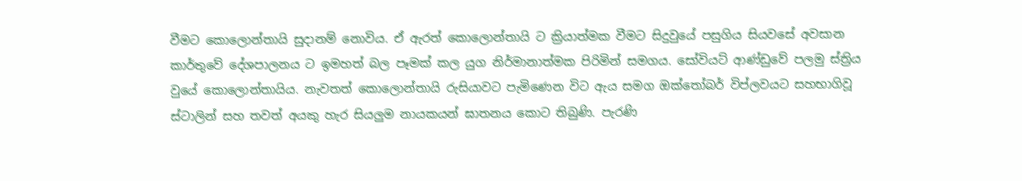වීමට කොලොන්තායි සුදානම් නොවිය. ඒ ඇරත් කොලොන්තායි ට ක්‍රියාත්මක වීමට සිදුවුයේ පසුගිය සියවසේ අවසාන කාර්තුවේ දේශපාලනය ට ඉමහත් බල පෑමක් කල යුග නිර්මානාත්මක පිරිමින් සමගය. සෝවියට් ආණ්ඩුවේ පලමු ස්ත්‍රිය වුයේ කොලොන්තායිය. නැවතත් කොලොන්තායි රුසියාවට පැමිණෙන විට ඇය සමග ඔක්තෝබර් විප්ලවයට සහභාගිවූ ස්ටාලින් සහ තවත් අයකු හැර සියලුම නායකයන් ඝාතනය කොට තිබුණි. පැරණි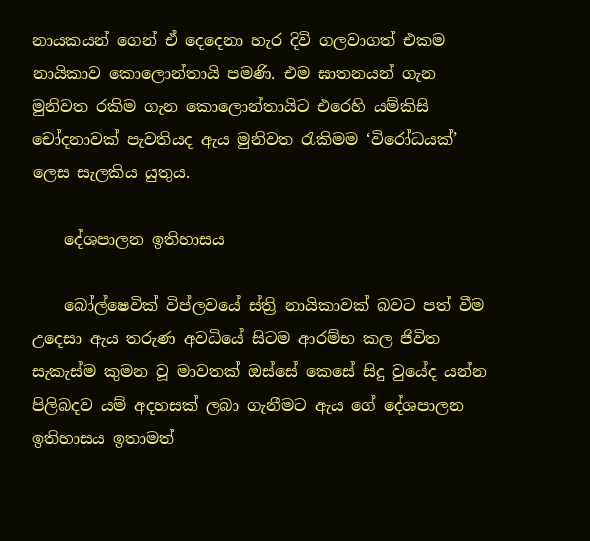නායකයන් ගෙන් ඒ දෙදෙනා හැර දිවි ගලවාගත් එකම නායිකාව කොලොන්තායි පමණි. එම ඝාතනයන් ගැන මුනිවත රකිම ගැන කොලොන්තායිට එරෙහි යම්කිසි චෝදනාවක් පැවතියද ඇය මුනිවත රැකිමම ‘විරෝධයක්’ ලෙස සැලකිය යුතුය.

    දේශපාලන ඉතිහාසය

    බෝල්ෂෙවික් විප්ලවයේ ස්ත්‍රි නායිකාවක් බවට පත් වීම උදෙසා ඇය තරුණ අවධියේ සිටම ආරම්භ කල ජිවිත සැකැස්ම කුමන වූ මාවතක් ඔස්සේ කෙසේ සිදු වුයේද යන්න පිලිබදව යම් අදහසක් ලබා ගැනීමට ඇය ගේ දේශපාලන ඉතිහාසය ඉතාමත්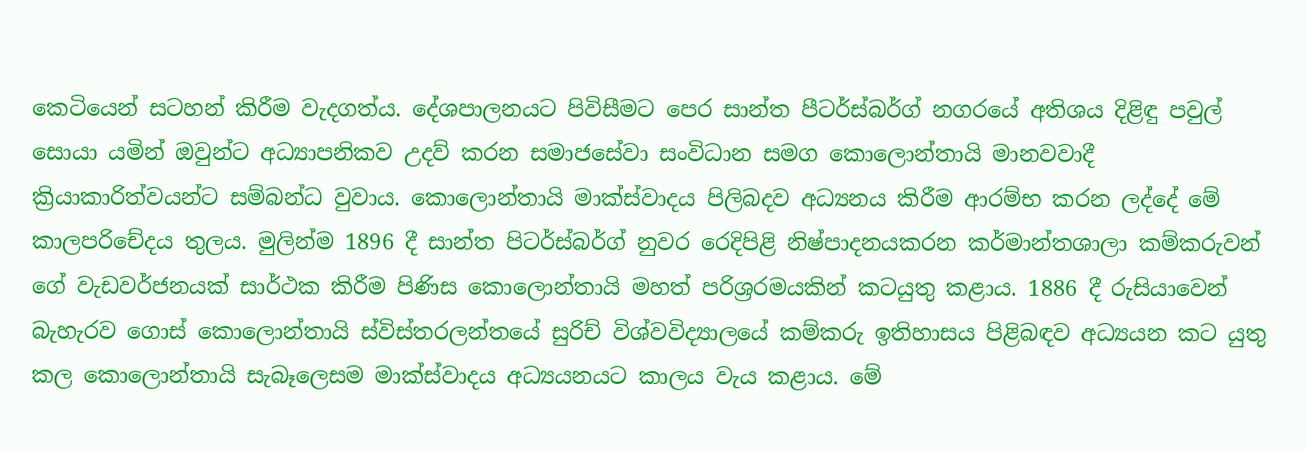කෙටියෙන් සටහන් කිරීම වැදගත්ය. දේශපාලනයට පිවිසීමට පෙර සාන්ත පීටර්ස්බර්ග් නගරයේ අතිශය දිළිඳු පවුල් සොයා යමින් ඔවුන්ට අධ්‍යාපනිකව උදව් කරන සමාජසේවා සංවිධාන සමග කොලොන්තායි මානවවාදී ක්‍රියාකාරිත්වයන්ට සම්බන්ධ වුවාය. කොලොන්තායි මාක්ස්වාදය පිලිබදව අධ්‍යනය කිරීම ආරම්භ කරන ලද්දේ මේ කාලපරිචේදය තුලය. මුලින්ම 1896 දී සාන්ත පිටර්ස්බර්ග් නුවර රෙදිපිළි නිෂ්පාදනයකරන කර්මාන්තශාලා කම්කරුවන් ගේ වැඩවර්ජනයක් සාර්ථක කිරීම පිණිස කොලොන්තායි මහත් පරිශ්‍ර‍රමයකින් කටයුතු කළාය. 1886 දී රුසියාවෙන් බැහැරව ගොස් කොලොන්තායි ස්විස්තරලන්තයේ සුරිච් විශ්වවිද්‍යාලයේ කම්කරු ඉතිහාසය පිළිබඳව අධ්‍යයන කට යුතු කල කොලොන්තායි සැබෑලෙසම මාක්ස්වාදය අධ්‍යයනයට කාලය වැය කළාය. මේ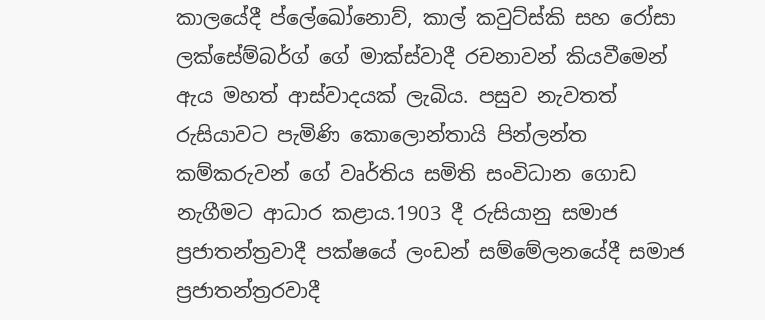කාලයේදී ප්ලේඛෝනොව්, කාල් කවුට්ස්කි සහ රෝසා ලක්සේම්බර්ග් ගේ මාක්ස්වාදී රචනාවන් කියවීමෙන් ඇය මහත් ආස්වාදයක් ලැබිය. පසුව නැවතත් රුසියාවට පැමිණි කොලොන්තායි පින්ලන්ත කම්කරුවන් ගේ වෘර්තිය සමිති සංවිධාන ගොඩ නැගීමට ආධාර කළාය.1903 දී රුසියානු සමාජ ප්‍රජාතන්ත්‍ර‍වාදී පක්ෂයේ ලංඩන් සම්මේලනයේදී සමාජ ප්‍රජාතන්ත්‍රරවාදී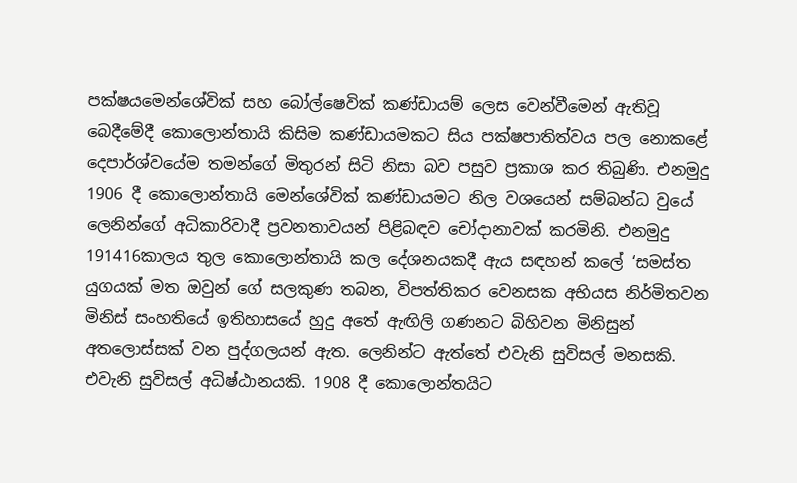පක්ෂයමෙන්ශේවික් සහ බෝල්ෂෙවික් කණ්ඩායම් ලෙස වෙන්වීමෙන් ඇතිවූ බෙදීමේදී කොලොන්තායි කිසිම කණ්ඩායමකට සිය පක්ෂපාතිත්වය පල නොකළේ දෙපාර්ශ්වයේම තමන්ගේ මිතුරන් සිටි නිසා බව පසුව ප්‍රකාශ කර තිබුණි. එනමුදු 1906 දී කොලොන්තායි මෙන්ශේවික් කණ්ඩායමට නිල වශයෙන් සම්බන්ධ වුයේ ලෙනින්ගේ අධිකාරිවාදී ප්‍රවනතාවයන් පිළිබඳව චෝදානාවක් කරමිනි. එනමුදු 191416කාලය තුල කොලොන්තායි කල දේශනයකදී ඇය සඳහන් කලේ ‘සමස්ත යුගයක් මත ඔවුන් ගේ සලකුණ තබන, විපත්තිකර වෙනසක අභියස නිර්මිතවන මිනිස් සංහතියේ ඉතිහාසයේ හුදු අතේ ඇඟිලි ගණනට බිහිවන මිනිසුන් අතලොස්සක් වන පුද්ගලයන් ඇත. ලෙනින්ට ඇත්තේ එවැනි සුවිසල් මනසකි. එවැනි සුවිසල් අධිෂ්ඨානයකි. 1908 දී කොලොන්තයිට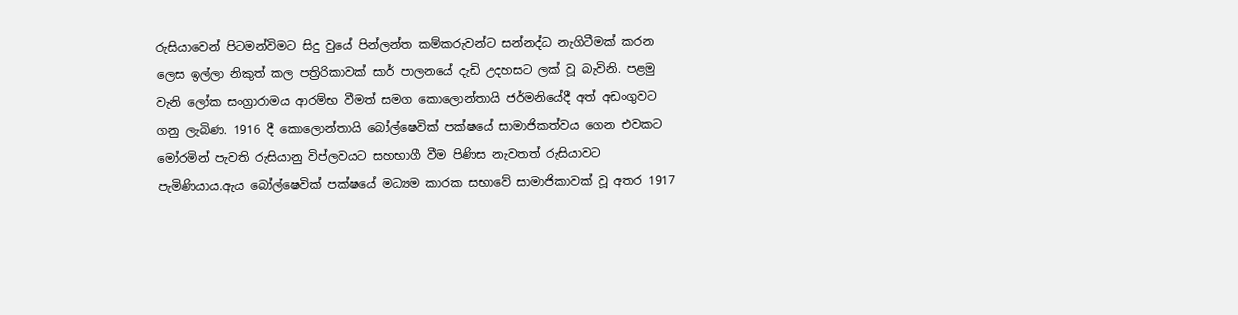රුසියාවෙන් පිටමන්විමට සිදු වුයේ පින්ලන්ත කම්කරුවන්ට සන්නද්ධ නැගිටීමක් කරන ලෙස ඉල්ලා නිකුත් කල පත්‍රි‍රිකාවක් සාර් පාලනයේ දැඩි උදහසට ලක් වූ බැවිනි. පළමු වැනි ලෝක සංග්‍රා‍රාමය ආරම්භ වීමත් සමග කොලොන්තායි ජර්මනියේදී අත් අඩංගුවට ගනු ලැබිණ. 1916 දී කොලොන්තායි බෝල්ෂෙවික් පක්ෂයේ සාමාජිකත්වය ගෙන එවකට මෝරමින් පැවති රුසියානු විප්ලවයට සහභාගී වීම පිණිස නැවතත් රුසියාවට පැමිණියාය.ඇය බෝල්ෂෙවික් පක්ෂයේ මධ්‍යම කාරක සභාවේ සාමාජිකාවක් වූ අතර 1917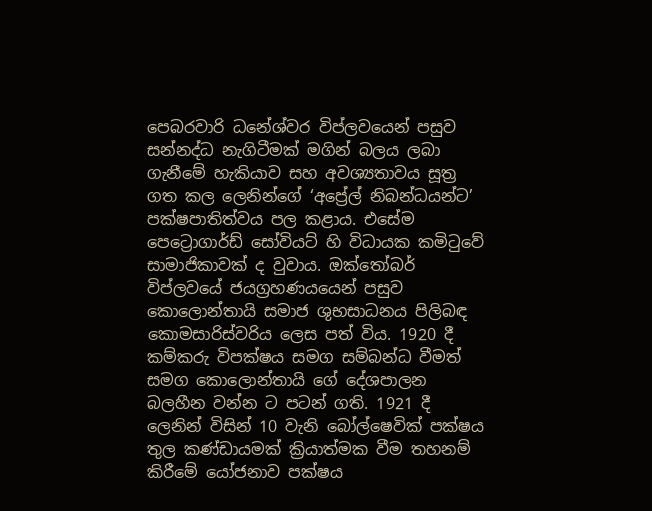පෙබරවාරි ධනේශ්වර විප්ලවයෙන් පසුව සන්නද්ධ නැගිටීමක් මගින් බලය ලබා ගැනීමේ හැකියාව සහ අවශ්‍යතාවය සූත්‍ර‍ ගත කල ලෙනින්ගේ ‘අප්‍රේල් නිබන්ධයන්ට’ පක්ෂපාතිත්වය පල කළාය. එසේම පෙට්‍රොගාර්ඩ් සෝවියට් හි විධායක කමිටුවේ සාමාජිකාවක් ද වුවාය. ඔක්තෝබර් විප්ලවයේ ජයග්‍රහණයයෙන් පසුව කොලොන්තායි සමාජ ශුභසාධනය පිලිබඳ කොමසාරිස්වරිය ලෙස පත් විය. 1920 දී කම්කරු විපක්ෂය සමග සම්බන්ධ වීමත් සමග කොලොන්තායි ගේ දේශපාලන බලහීන වන්න ට පටන් ගති. 1921 දී ලෙනින් විසින් 10 වැනි බෝල්ෂෙවික් පක්ෂය තුල කණ්ඩායමක්‍ ක්‍රියාත්මක වීම තහනම් කිරීමේ යෝජනාව පක්ෂය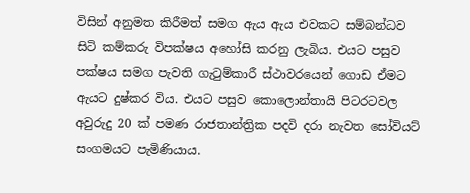විසින් අනුමත කිරීමත් සමග ඇය ඇය එවකට සම්බන්ධව සිටි කම්කරු විපක්ෂය අහෝසි කරනු ලැබිය. එයට පසුව පක්ෂය සමග පැවති ගැටුම්කාරී ස්ථාවරයෙන් ගොඩ ඒමට ඇයට දුෂ්කර විය. එයට පසුව කොලොන්තායි පිටරටවල අවුරුදු 20 ක් පමණ රාජතාන්ත්‍රික පදවි දරා නැවත සෝවියට් සංගමයට පැමිණියාය.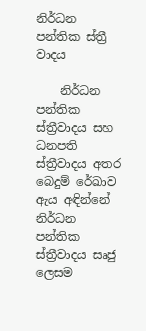නිර්ධන පන්තික ස්ත්‍රී වාදය

    නිර්ධන පන්තික ස්ත්‍රීවාදය සහ ධනපති ස්ත්‍රීවාදය අතර බෙදුම් රේඛාව ඇය අඳින්නේ නිර්ධන පන්තික ස්ත්‍රීවාදය සෘජු ලෙසම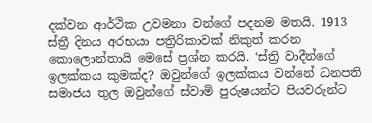දක්වන ආර්ථික උවමනා වන්ගේ පදනම මතයි. 1913 ස්ත්‍රී දිනය අරභයා පත්‍රිරිකාවක් නිකුත් කරන කොලොන්තායි මෙසේ ප්‍රශ්න කරයි. ‘ස්ත්‍රි වාදීන්ගේ ඉලක්කය කුමක්ද? ඔවුන්ගේ ඉලක්කය වන්නේ ධනපති සමාජය තුල ඔවුන්ගේ ස්වාමි පුරුෂයන්ට පියවරුන්ට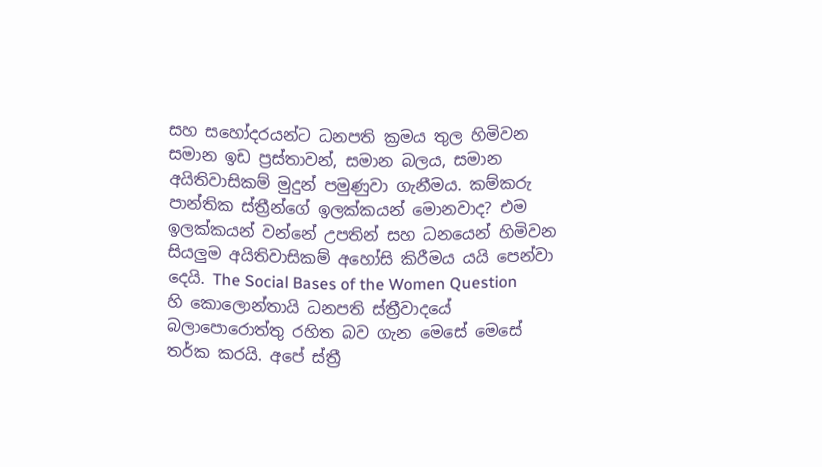සහ සහෝදරයන්ට ධනපති ක්‍රමය තුල හිමිවන සමාන ඉඩ ප්‍රස්තාවන්, සමාන බලය, සමාන අයිතිවාසිකම් මුදුන් පමුණුවා ගැනීමය. කම්කරු පාන්තික ස්ත්‍රීන්ගේ ඉලක්කයන් මොනවාද? එම ඉලක්කයන් වන්නේ උපතින් සහ ධනයෙන් හිමිවන සියලුම අයිතිවාසිකම් අහෝසි කිරීමය යයි පෙන්වා දෙයි. The Social Bases of the Women Question හි කොලොන්තායි ධනපති ස්ත්‍රීවාදයේ බලාපොරොත්තු රහිත බව ගැන මෙසේ මෙසේ තර්ක කරයි. අපේ ස්ත්‍රී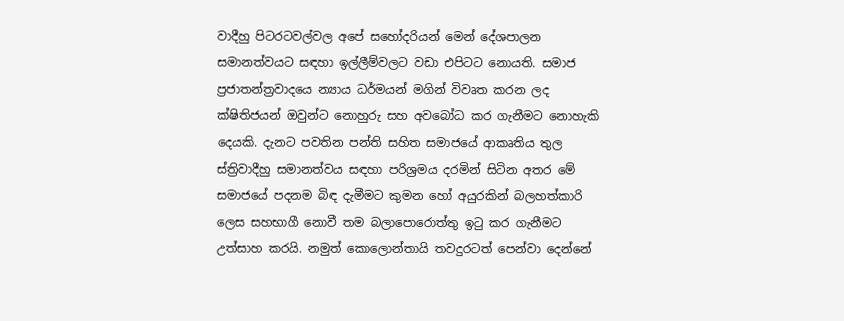වාදීහු පිටරටවල්වල අපේ සහෝදරියන් මෙන් දේශපාලන සමානත්වයට සඳහා ඉල්ලීම්වලට වඩා එපිටට නොයති. සමාජ ප්‍රජාතන්ත්‍රවාදයෙ න්‍යාය ධර්මයන් මගින් විවෘත කරන ලද ක්ෂිතිජයන් ඔවුන්ට නොහුරු සහ අවබෝධ කර ගැනීමට නොහැකි දෙයකි. දැනට පවතින පන්ති සහිත සමාජයේ ආකෘතිය තුල ස්ත්‍රිවාදීහු සමානත්වය සඳහා පරිශ්‍රමය‍ දරමින් සිටින අතර මේ සමාජයේ පදනම බිඳ දැමීමට කුමන හෝ අයුරකින් බලහත්කාරි ලෙස සහභාගී නොවී තම බලාපොරොත්තු ඉටු කර ගැනීමට උත්සාහ කරයි. නමුත් කොලොන්තායි තවදුරටත් පෙන්වා දෙන්නේ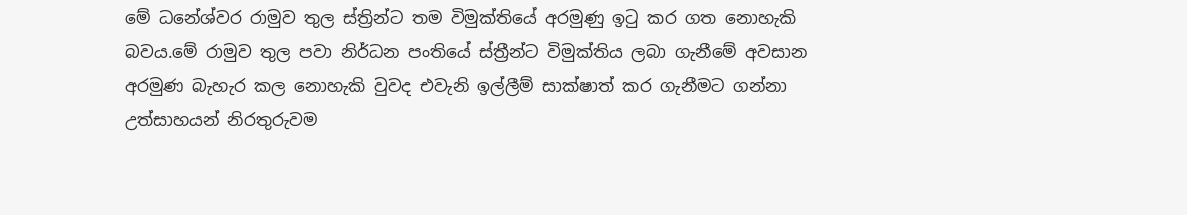මේ ධනේශ්වර රාමුව තුල ස්ත්‍රින්ට තම විමුක්තියේ අරමුණු ඉටු කර ගත නොහැකි බවය.මේ රාමුව තුල පවා නිර්ධන පංතියේ ස්ත්‍රීන්ට‍ විමුක්තිය ලබා ගැනීමේ අවසාන අරමුණ බැහැර කල නොහැකි වුවද එවැනි ඉල්ලීම් සාක්ෂාත් කර ගැනීමට ගන්නා උත්සාහයන් නිරතුරුවම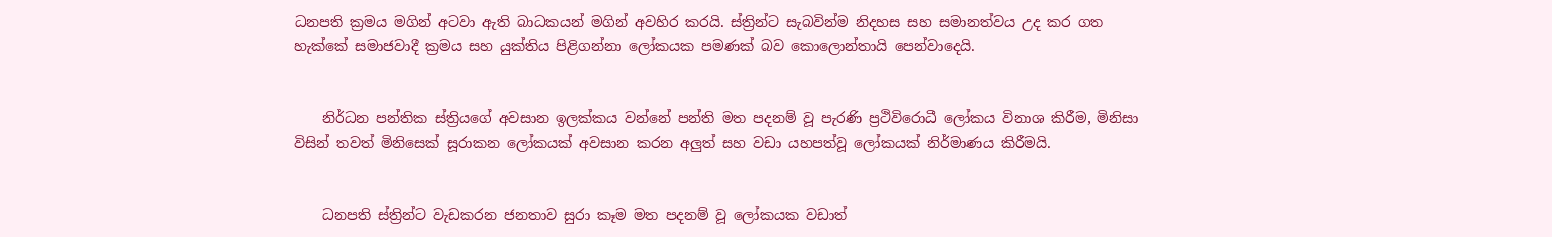ධනපති ක්‍රමය මගින් අටවා ඇති බාධකයන් මගින් අවහිර කරයි. ස්ත්‍රින්ට සැබවින්ම නිදහස සහ සමානත්වය උද කර ගත හැක්කේ සමාජවාදී ක්‍රමය සහ යුක්තිය පිළිගන්නා ලෝකයක පමණක් බව කොලොන්තායි පෙන්වාදෙයි.


    නිර්ධන පන්තික ස්ත්‍රියගේ අවසාන ඉලක්කය වන්නේ පන්ති මත පදනම් වූ පැරණි ප්‍රථිවිරොධී ලෝකය විනාශ කිරීම, මිනිසා විසින් තවත් මිනිසෙක් සූරාකන ලෝකයක් අවසාන කරන අලුත් සහ වඩා යහපත්වූ ලෝකයක් නිර්මාණය කිරීමයි.


    ධනපති ස්ත්‍රින්ට වැඩකරන ජනතාව සුරා කෑම මත පදනම් වූ ලෝකයක වඩාත්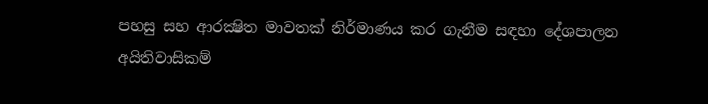පහසු සහ ආරක්‍ෂිත මාවතක් නිර්මාණය කර ගැනීම සඳහා දේශපාලන අයිතිවාසිකම්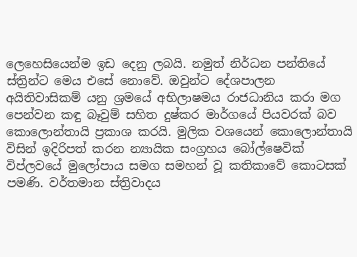ලෙහෙසියෙන්ම ඉඩ දෙනු ලබයි. නමුත් නිර්ධන පන්තියේ ස්ත්‍රින්ට මෙය එසේ නොවේ. ඔවුන්ට දේශපාලන අයිතිවාසිකම් යනු ශ්‍රමයේ අභිලාෂමය රාජධානිය කරා මග පෙන්වන කඳු බෑවුම් සහිත දුෂ්කර මාර්ගයේ පියවරක් බව කොලොන්තායි ප්‍රකාශ කරයි. මුලික වශයෙන් කොලොන්තායි විසින් ඉදිරිපත් කරන න්‍යායික‍ සංග්‍රහය බෝල්ෂෙවික් විප්ලවයේ මුලෝපාය සමග සමහන් වූ කතිකාවේ කොටසක් පමණි. වර්තමාන ස්ත්‍රිවාදය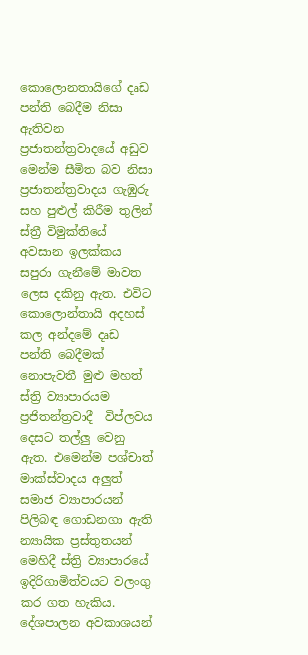කොලොනතායිගේ දෘඩ පන්ති බෙදීම නිසා ඇතිවන ප්‍රජාතන්ත්‍රවාදයේ අඩුව මෙන්ම සීමිත බව නිසා ප්‍රජාතන්ත්‍රවාදය ගැඹුරු සහ පුළුල් කිරීම තුලින් ස්ත්‍රී විමුක්තියේ අවසාන ඉලක්කය සපුරා ගැනීමේ මාවත ලෙස දකිනු ඇත. එවිට කොලොන්තායි අදහස් කල අන්දමේ දෘඩ පන්ති බෙදීමක් නොපැවතී මුළු මහත් ස්ත්‍රි ව්‍යාපාරයම ප්‍රජිතන්ත්‍රවාදී ‍ විප්ලවය දෙසට තල්ලු වෙනු ඇත. එමෙන්ම පශ්චාත් මාක්ස්වාදය අලුත් සමාජ ව්‍යාපාරයන් පිලිබඳ ගොඩනගා ඇති න්‍යායික ප්‍රස්තුතයන් මෙහිදී ස්ත්‍රි ව්‍යාපාරයේ ඉදිරිගාමිත්වයට වලංගු කර ගත හැකිය. දේශපාලන අවකාශයන්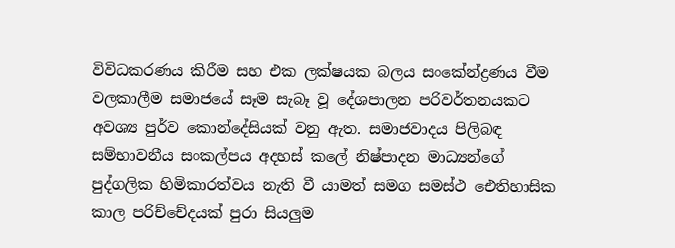විවිධකරණය කිරීම සහ එක ලක්ෂයක බලය සංකේන්ද්‍රණය වීම වලකාලීම සමාජයේ සෑම සැබෑ වූ දේශපාලන පරිවර්තනයකට අවශ්‍ය පුර්ව කොන්දේසියක් වනු ඇත. සමාජවාදය පිලිබඳ සම්භාවනීය සංකල්පය අදහස් කලේ නිෂ්පාදන මාධ්‍යන්ගේ පුද්ගලික හිමිකාරත්වය නැති වී යාමත් සමග සමස්ථ ඓතිහාසික කාල පරිච්චේදයක් පුරා සියලුම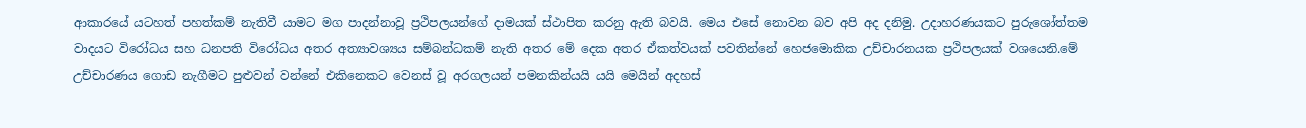ආකාරයේ යටහත් පහත්කම් නැතිවී යාමට මග පාදන්නාවූ ප්‍රථිපලයන්ගේ ‍දාමයක් ස්ථාපිත කරනු ඇති බවයි. මෙය එසේ නොවන බව අපි අද දනිමු. උදාහරණයකට පුරුශෝත්තම වාදයට විරෝධය සහ ධනපති විරෝධය අතර අත්‍යාවශ්‍යය සම්බන්ධකම් නැති අතර මේ දෙක අතර ඒකත්වයක් පවතින්නේ හෙජමොකික උච්චාරනයක ප්‍රථිපලයක් වශයෙනි.මේ උච්චාරණය ගොඩ නැගීමට පුළුවන් වන්නේ එකිනෙකට වෙනස් වූ අරගලයන් පමනකින්යයි යයි මෙයින් අදහස්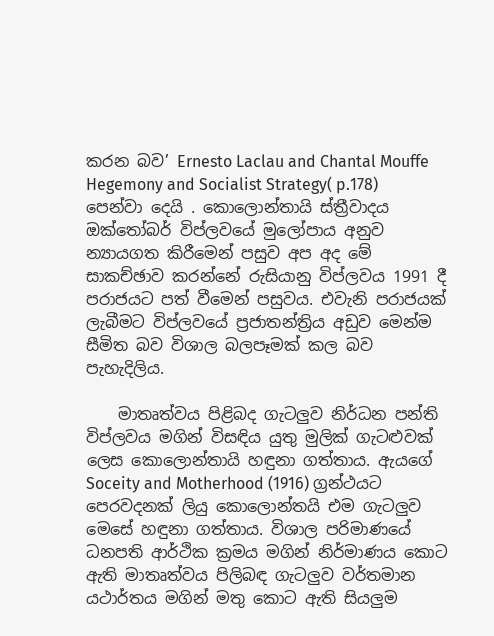කරන බව’ Ernesto Laclau and Chantal Mouffe Hegemony and Socialist Strategy( p.178) පෙන්වා දෙයි . කොලොන්තායි ස්ත්‍රීවාදය ඔක්තෝබර් විප්ලවයේ මුලෝපාය අනුව න්‍යායගත කිරීමෙන් පසුව අප අද මේ සාකච්ඡාව කරන්නේ රුසියානු විප්ලවය 1991 දී පරාජයට පත් වීමෙන් පසුවය. එවැනි පරාජයක් ලැබීමට විප්ලවයේ ප්‍රජාතන්ත්‍රිය අඩුව මෙන්ම සීමිත බව විශාල බලපෑමක් කල බව පැහැදිලිය.

    මාතෘත්වය පිළිබද ගැටලුව නිර්ධන පන්ති විප්ලවය මගින් විසඳිය යුතු මුලික් ගැටළුවක් ලෙස කොලොන්තායි හඳුනා ගත්තාය. ඇයගේ Soceity and Motherhood (1916) ග්‍රන්ථයට‍ පෙරවදනක් ලියු කොලොන්තයි එම ගැටලුව මෙසේ හඳුනා ගත්තාය. විශාල පරිමාණයේ ධනපති ආර්ථික ක්‍රමය මගින් නිර්මාණය කොට ඇති මාතෘත්වය පිලිබඳ ගැටලුව වර්තමාන යථාර්තය මගින් මතු කොට ඇති සියලුම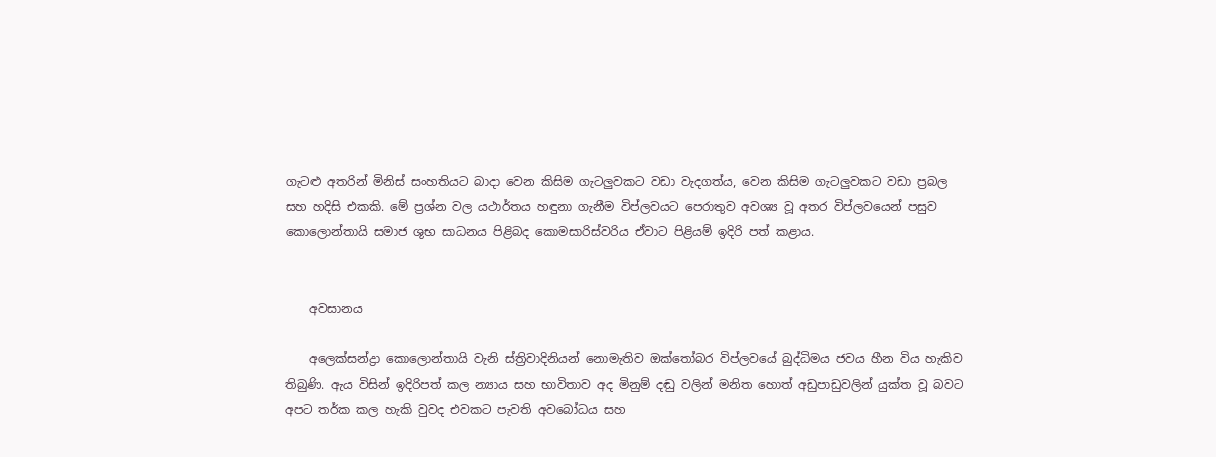ගැටළු අතරින් මිනිස් සංහතියට බාදා වෙන කිසිම ගැටලුවකට වඩා වැදගත්ය, වෙන කිසිම ගැටලුවකට වඩා ප්‍රබල සහ හදිසි එකකි. මේ ප්‍රශ්න වල යථාර්තය හඳුනා ගැනීම විප්ලවයට පෙරාතුව අවශ්‍ය වූ අතර විප්ලවයෙන් පසුව කොලොන්තායි සමාජ ශුභ සාධනය පිළිබද කොමසාරිස්වරිය ඒවාට පිළියම් ඉදිරි පත් කළාය.


    අවසානය

    අලෙක්සන්ද්‍රා කොලොන්තායි වැනි ස්ත්‍රිවාදිනියන් නොමැතිව ඔක්තෝබර විප්ලවයේ බුද්ධිමය ජවය හීන විය හැකිව තිබුණි. ඇය විසින් ඉදිරිපත් කල න්‍යාය සහ භාවිතාව අද මිනුම් දඬු වලින් මනිත හොත් අඩුපාඩුවලින් යුක්ත වූ බවට අපට තර්ක කල හැකි වුවද එවකට පැවති අවබෝධය සහ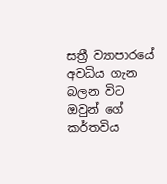සත්‍රී‍ ව්‍යාපාරයේ අවධිය ගැන බලන විට ඔවුන් ගේ කර්තවිය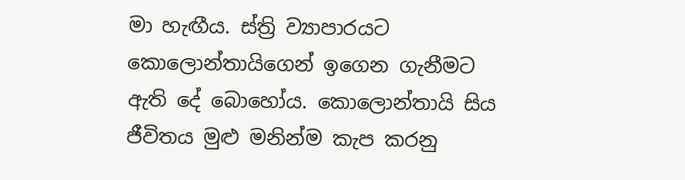මා හැඟීය. ස්ත්‍රි ව්‍යාපාරයට කොලොන්තායිගෙන් ඉගෙන ගැනීමට ඇති දේ බොහෝය. කොලොන්තායි සිය ජීවිතය මුළු මනින්ම කැප කරනු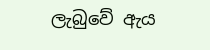ලැබුවේ ඇය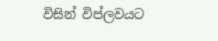විසින් විප්ලවයට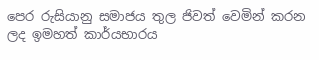පෙර රුසියානු සමාජය තුල ජිවත් වෙමින් කරන ලද ඉමහත් කාර්යභාරය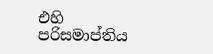එහි පරිසමාප්තිය